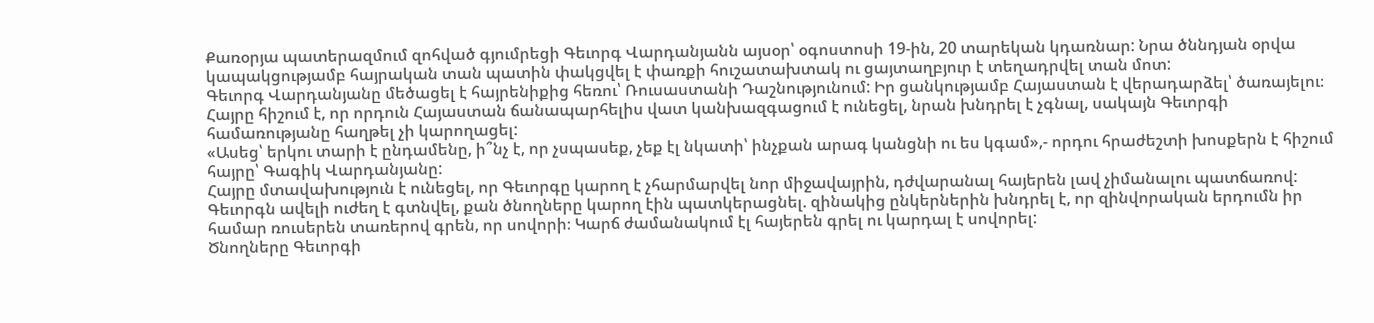Քառօրյա պատերազմում զոհված գյումրեցի Գեւորգ Վարդանյանն այսօր՝ օգոստոսի 19-ին, 20 տարեկան կդառնար: Նրա ծննդյան օրվա կապակցությամբ հայրական տան պատին փակցվել է փառքի հուշատախտակ ու ցայտաղբյուր է տեղադրվել տան մոտ:
Գեւորգ Վարդանյանը մեծացել է հայրենիքից հեռու՝ Ռուսաստանի Դաշնությունում: Իր ցանկությամբ Հայաստան է վերադարձել՝ ծառայելու։ Հայրը հիշում է, որ որդուն Հայաստան ճանապարհելիս վատ կանխազգացում է ունեցել, նրան խնդրել է չգնալ, սակայն Գեւորգի համառությանը հաղթել չի կարողացել:
«Ասեց՝ երկու տարի է ընդամենը, ի՞նչ է, որ չսպասեք, չեք էլ նկատի՝ ինչքան արագ կանցնի ու ես կգամ»,- որդու հրաժեշտի խոսքերն է հիշում հայրը՝ Գագիկ Վարդանյանը:
Հայրը մտավախություն է ունեցել, որ Գեւորգը կարող է չհարմարվել նոր միջավայրին, դժվարանալ հայերեն լավ չիմանալու պատճառով: Գեւորգն ավելի ուժեղ է գտնվել, քան ծնողները կարող էին պատկերացնել. զինակից ընկերներին խնդրել է, որ զինվորական երդումն իր համար ռուսերեն տառերով գրեն, որ սովորի։ Կարճ ժամանակում էլ հայերեն գրել ու կարդալ է սովորել:
Ծնողները Գեւորգի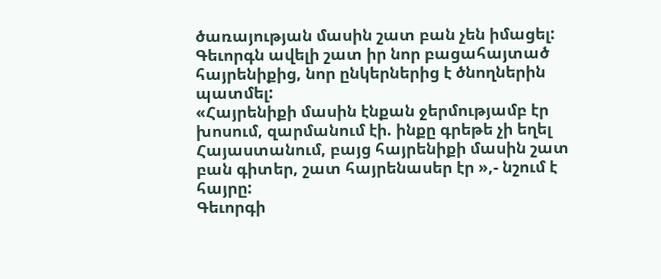ծառայության մասին շատ բան չեն իմացել: Գեւորգն ավելի շատ իր նոր բացահայտած հայրենիքից, նոր ընկերներից է ծնողներին պատմել:
«Հայրենիքի մասին էնքան ջերմությամբ էր խոսում, զարմանում էի. ինքը գրեթե չի եղել Հայաստանում, բայց հայրենիքի մասին շատ բան գիտեր, շատ հայրենասեր էր »,- նշում է հայրը:
Գեւորգի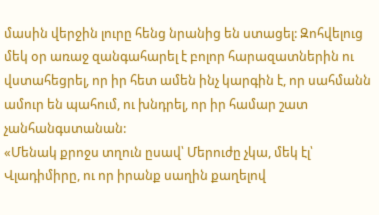մասին վերջին լուրը հենց նրանից են ստացել: Զոհվելուց մեկ օր առաջ զանգահարել է բոլոր հարազատներին ու վստահեցրել, որ իր հետ ամեն ինչ կարգին է, որ սահմանն ամուր են պահում, ու խնդրել, որ իր համար շատ չանհանգստանան:
«Մենակ քրոջս տղուն ըսավ՝ Մերուժը չկա, մեկ էլ՝ Վլադիմիրը, ու որ իրանք սաղին քաղելով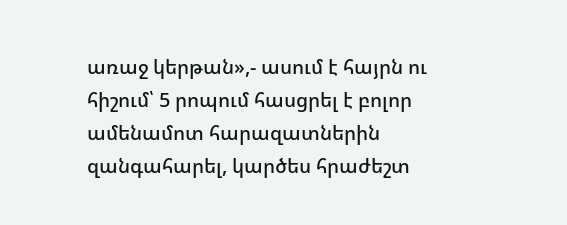առաջ կերթան»,- ասում է հայրն ու հիշում՝ 5 րոպում հասցրել է բոլոր ամենամոտ հարազատներին զանգահարել, կարծես հրաժեշտ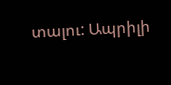տալու: Ապրիլի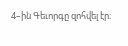4–ին Գեւորգը զոհվել էր։